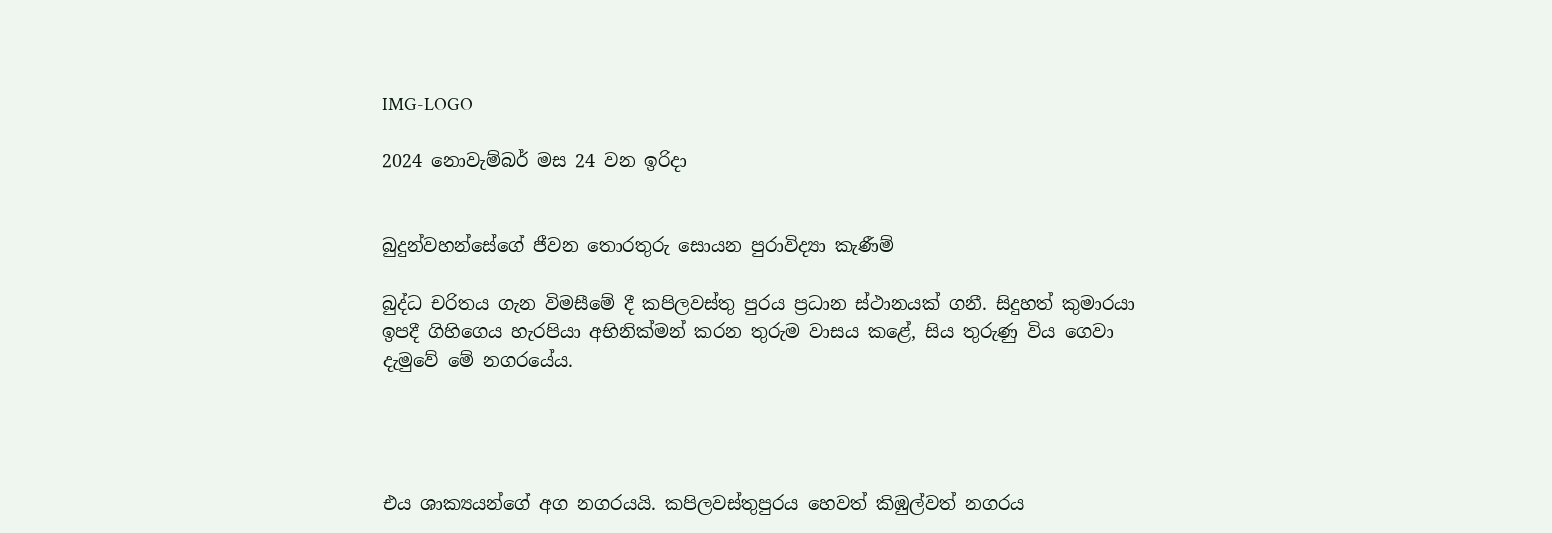IMG-LOGO

2024 නොවැම්බර් මස 24 වන ඉරිදා


බුදුන්වහන්සේගේ ජීවන තොරතුරු සොයන පුරාවිද්‍යා කැණීම්

බුද්ධ චරිතය ගැන විමසීමේ දී කපිලවස්තු පුරය ප්‍රධාන ස්ථානයක් ගනී. සිදුහත් කුමාරයා ඉපදී ගිහිගෙය හැරපියා අභිනික්මන් කරන තුරුම වාසය කළේ, සිය තුරුණු විය ගෙවා දැමුවේ මේ නගරයේය.




එය ශාක්‍යයන්ගේ අග නගරයයි. කපිලවස්තුපුරය හෙවත් කිඹුල්වත් නගරය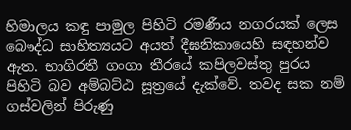හිමාලය කඳු පාමුල පිහිටි රමණීය නගරයක් ලෙස බෞද්ධ සාහිත්‍යයට අයත් දීඝනිකායෙහි සඳහන්ව ඇත. භාගිරතී ගංගා තීරයේ කපිලවස්තු පුරය පිහිටි බව අම්බට්ඨ සූත්‍රයේ දැක්වේ. තවද සක නම් ගස්වලින් පිරුණු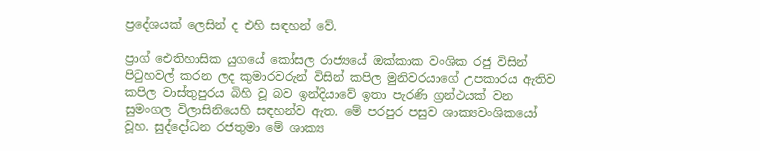ප්‍රදේශයක් ලෙසින් ද එහි සඳහන් වේ.

ප්‍රාග් ඓතිහාසික යුගයේ කෝසල රාජ්‍යයේ ඔක්කාක වංශික රජු විසින් පිටුහවල් කරන ලද කුමාරවරුන් විසින් කපිල මුනිවරයාගේ උපකාරය ඇතිව කපිල වාස්තුපුරය බිහි වූ බව ඉන්දියාවේ ඉතා පැරණි ග්‍රන්ථයක් වන සුමංගල විලාසිනියෙහි සඳහන්ව ඇත. මේ පරපුර පසුව ශාක්‍යවංශිකයෝ වූහ. සුද්දෝධන රජතුමා මේ ශාක්‍ය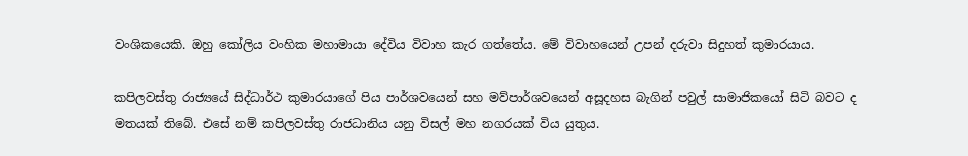වංශිකයෙකි. ඔහු කෝලිය වංහික මහාමායා දේවිය විවාහ කැර ගත්තේය. මේ විවාහයෙන් උපන් දරුවා සිදුහත් කුමාරයාය.

කපිලවස්තු රාජ්‍යයේ සිද්ධාර්ථ කුමාරයාගේ පිය පාර්ශවයෙන් සහ මව්පාර්ශවයෙන් අසූදහස බැගින් පවුල් සාමාජිකයෝ සිටි බවට ද මතයක් තිබේ. එසේ නම් කපිලවස්තු රාජධානිය යනු විසල් මහ නගරයක් විය යුතුය.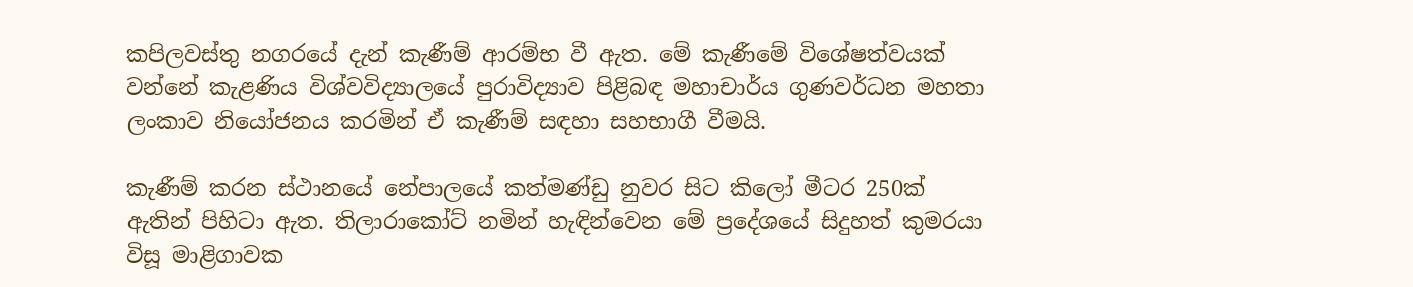කපිලවස්තු නගරයේ දැන් කැණීම් ආරම්භ වී ඇත. මේ කැණීමේ විශේෂත්වයක් වන්නේ කැළණිය විශ්වවිද්‍යාලයේ පුරාවිද්‍යාව පිළිබඳ මහාචාර්ය ගුණවර්ධන මහතා ලංකාව නියෝජනය කරමින් ඒ කැණීම් සඳහා සහභාගී වීමයි.

කැණීම් කරන ස්ථානයේ නේපාලයේ කත්මණ්ඩු නුවර සිට කිලෝ මීටර 250ක් ඇතින් පිහිටා ඇත. තිලාරාකෝට් නමින් හැඳින්වෙන මේ ප්‍රදේශයේ සිදුහත් කුමරයා විසූ මාළිගාවක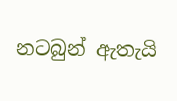නටබුන් ඇතැයි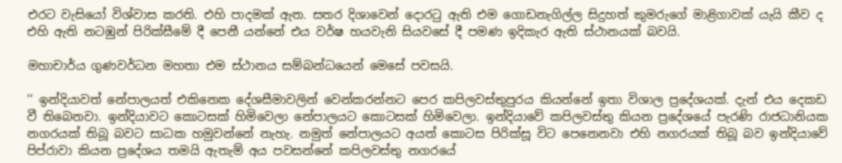එරට වැසියෝ විශ්වාස කරති. එහි පාදමක් ඇත. සතර දිශාවෙන් දොරටු ඇති එම ගොඩනැගිල්ල සිදුහත් කුමරුගේ මාළිගාවක් යැයි කීව ද එහි ඇති නටඹුන් පිරික්සීමේ දී පෙනී යන්නේ එය වර්ෂ හයවැනි සියවසේ දී පමණ ඉදිකැර ඇති ස්ථානයක් බවයි.

මහාචාර්ය ගුණවර්ධන මහතා එම ස්ථානය සම්බන්ධයෙන් මෙසේ පවසයි.

‘‘ ඉන්දියාවත් නේපාලයත් එකිනෙක දේශසීමාවලින් වෙන්කරන්නට පෙර කපිලවස්තුපුරය කියන්නේ ඉතා විශාල ප්‍රදේශයක්. දැන් එය දෙකඩ වී තිබෙනවා. ඉන්දියාවට කොටසක් හිමිවෙලා නේපාලයට කොටසක් හිමිවෙලා. ඉන්දියාවේ කපිලවස්තු කියන ප්‍රදේශයේ පැරණි රාජධානියක නගරයක් තිබූ බවට සාධක හමුවන්නේ නැහැ. නමුත් නේපාලයට අයත් කොටස පිරික්සූ විට පෙනෙනවා එහි නගරයක් තිබූ බව ඉන්දියාවේ පිප්රාවා කියන ප්‍රදේශය තමයි ඇතැම් අය පවසන්නේ කපිලවස්තු නගරයේ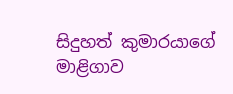සිදුහත් කුමාරයාගේ මාළිගාව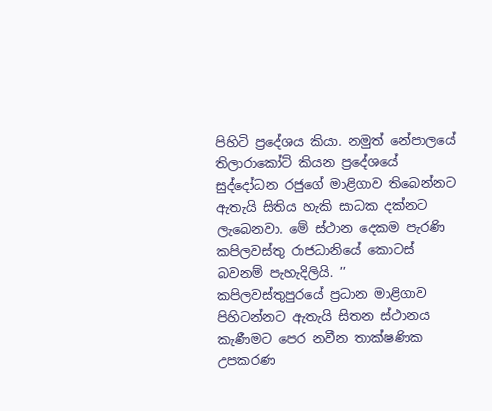පිහිටි ප්‍රදේශය කියා. නමුත් නේපාලයේ තිලාරාකෝට් කියන ප්‍රදේශයේ සුද්දෝධන රජුගේ මාළිගාව තිබෙන්නට ඇතැයි සිතිය හැකි සාධක දක්නට ලැබෙනවා. මේ ස්ථාන දෙකම පැරණි කපිලවස්තු රාජධානියේ කොටස් බවනම් පැහැදිලියි. ’’
කපිලවස්තුපුරයේ ප්‍රධාන මාළිගාව පිහිටන්නට ඇතැයි සිතන ස්ථානය කැණීමට පෙර නවීන තාක්ෂණික උපකරණ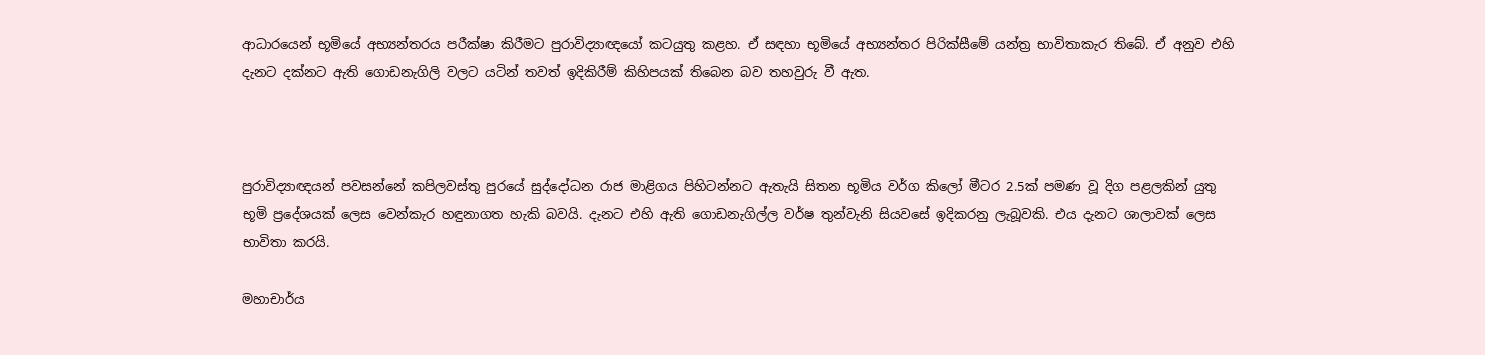ආධාරයෙන් භූමියේ අභ්‍යන්තරය පරීක්ෂා කිරීමට පුරාවිද්‍යාඥයෝ කටයුතු කළහ. ඒ සඳහා භූමියේ අභ්‍යන්තර පිරික්සීමේ යන්ත්‍ර භාවිතාකැර තිබේ. ඒ අනුව එහි දැනට දක්නට ඇති ගොඩනැගිලි වලට යටින් තවත් ඉදිකිරීම් කිහිපයක් තිබෙන බව තහවුරු වී ඇත.



පුරාවිද්‍යාඥයන් පවසන්නේ කපිලවස්තු පුරයේ සුද්දෝධන රාජ මාළිගය පිහිටන්නට ඇතැයි සිතන භූමිය වර්ග කිලෝ මීටර 2.5ක් පමණ වූ දිග පළලකින් යුතු භූමි ප්‍රදේශයක් ලෙස වෙන්කැර හඳුනාගත හැකි බවයි. දැනට එහි ඇති ගොඩනැගිල්ල වර්ෂ තුන්වැනි සියවසේ ඉදිකරනු ලැබූවකි. එය දැනට ශාලාවක් ලෙස භාවිතා කරයි.

මහාචාර්ය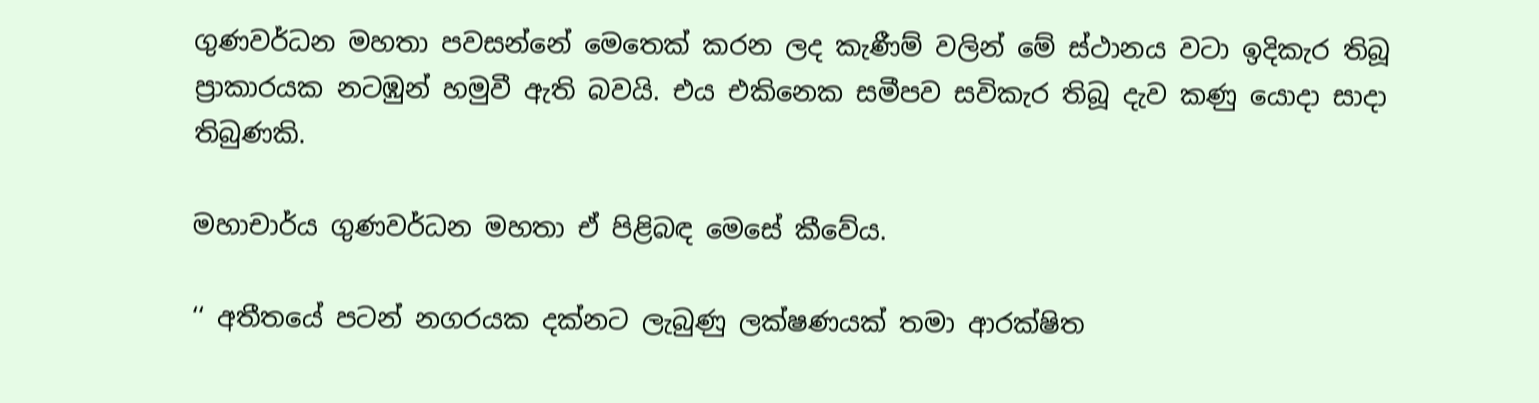ගුණවර්ධන මහතා පවසන්නේ මෙතෙක් කරන ලද කැණීම් වලින් මේ ස්ථානය වටා ඉදිකැර තිබූ ප්‍රාකාරයක නටඹුන් හමුවී ඇති බවයි. එය එකිනෙක සමීපව සවිකැර තිබූ දැව කණු යොදා සාදා තිබුණකි.

මහාචාර්ය ගුණවර්ධන මහතා ඒ පිළිබඳ මෙසේ කීවේය.

‘‘ අතීතයේ පටන් නගරයක දක්නට ලැබුණු ලක්ෂණයක් තමා ආරක්ෂිත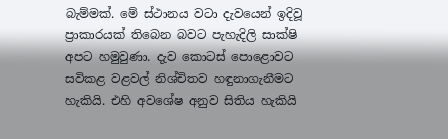බැම්මක්. මේ ස්ථානය වටා දැවයෙන් ඉදිවූ ප්‍රාකාරයක් තිබෙන බවට පැහැදිලි සාක්ෂි අපට හමුවුණා. දැව කොටස් පොළොවට සවිකළ වළවල් නිශ්චිතව හඳුනාගැනීමට හැකියි. එහි අවශේෂ අනුව සිතිය හැකියි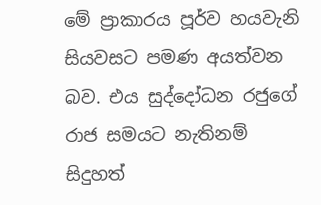මේ ප්‍රාකාරය පූර්ව හයවැනි සියවසට පමණ අයත්වන බව. එය සුද්දෝධන රජුගේ රාජ සමයට නැතිනම් සිදුහත්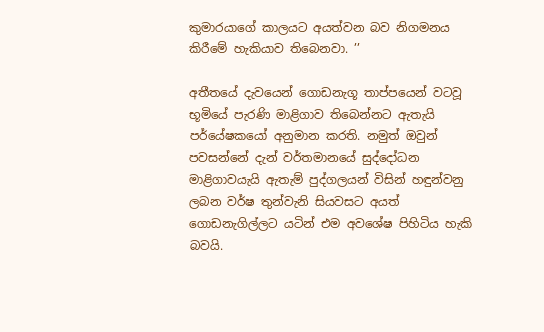කුමාරයාගේ කාලයට අයත්වන බව නිගමනය කිරීමේ හැකියාව තිබෙනවා. ’’

අතීතයේ දැවයෙන් ගොඩනැගූ තාප්පයෙන් වටවූ භූමියේ පැරණි මාළිගාව තිබෙන්නට ඇතැයි පර්යේෂකයෝ අනුමාන කරති. නමුත් ඔවුන් පවසන්නේ දැන් වර්තමානයේ සුද්දෝධන මාළිගාවයැයි ඇතැම් පුද්ගලයන් විසින් හඳුන්වනු ලබන වර්ෂ තුන්වැනි සියවසට අයත් ගොඩනැගිල්ලට යටින් එම අවශේෂ පිහිටිය හැකි බවයි.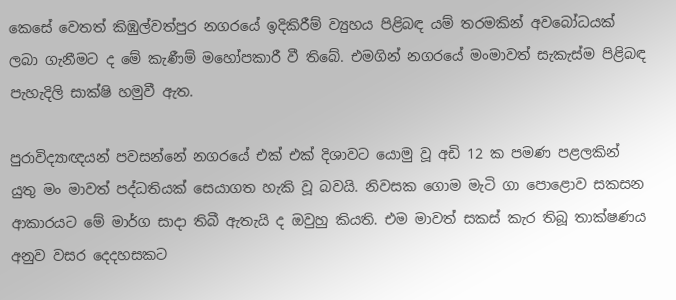කෙසේ වෙතත් කිඹුල්වත්පුර නගරයේ ඉදිකිරීම් ව්‍යුහය පිළිබඳ යම් තරමකින් අවබෝධයක් ලබා ගැනීමට ද මේ කැණීම් මහෝපකාරී වී තිබේ. එමගින් නගරයේ මංමාවත් සැකැස්ම පිළිබඳ පැහැදිලි සාක්ෂි හමුවී ඇත.

පුරාවිද්‍යාඥයන් පවසන්නේ නගරයේ එක් එක් දිශාවට යොමු වූ අඩි 12 ක පමණ පළලකින් යුතු මං මාවත් පද්ධතියක් සෙයාගත හැකි වූ බවයි. නිවසක ගොම මැටි ගා පොළොව සකසන ආකාරයට මේ මාර්ග සාදා තිබී ඇතැයි ද ඔවුහු කියති. එම මාවත් සකස් කැර තිබූ තාක්ෂණය අනුව වසර දෙදහසකට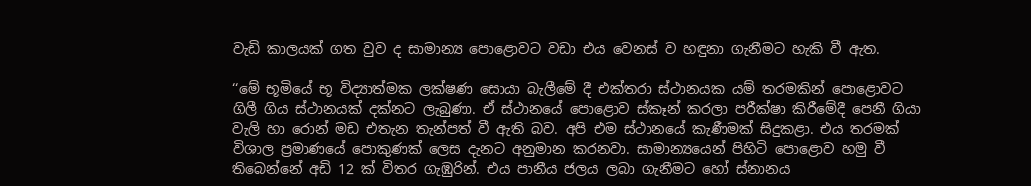වැඩි කාලයක් ගත වුව ද සාමාන්‍ය පොළොවට වඩා එය වෙනස් ව හඳුනා ගැනීමට හැකි වී ඇත.

‘‘මේ භූමියේ භූ විද්‍යාත්මක ලක්ෂණ සොයා බැලීමේ දී එක්තරා ස්ථානයක යම් තරමකින් පොළොවට ගිලී ගිය ස්ථානයක් දක්නට ලැබුණා. ඒ ස්ථානයේ පොළොව ස්කෑන් කරලා පරීක්ෂා කිරීමේදී පෙනී ගියා වැලි හා රොන් මඩ එතැන තැන්පත් වී ඇති බව. අපි එම ස්ථානයේ කැණීමක් සිදුකළා. එය තරමක් විශාල ප්‍රමාණයේ පොකුණක් ලෙස දැනට අනුමාන කරනවා. සාමාන්‍යයෙන් පිහිටි පොළොව හමු වී තිබෙන්නේ අඩි 12 ක් විතර ගැඹුරින්. එය පානීය ජලය ලබා ගැනීමට හෝ ස්නානය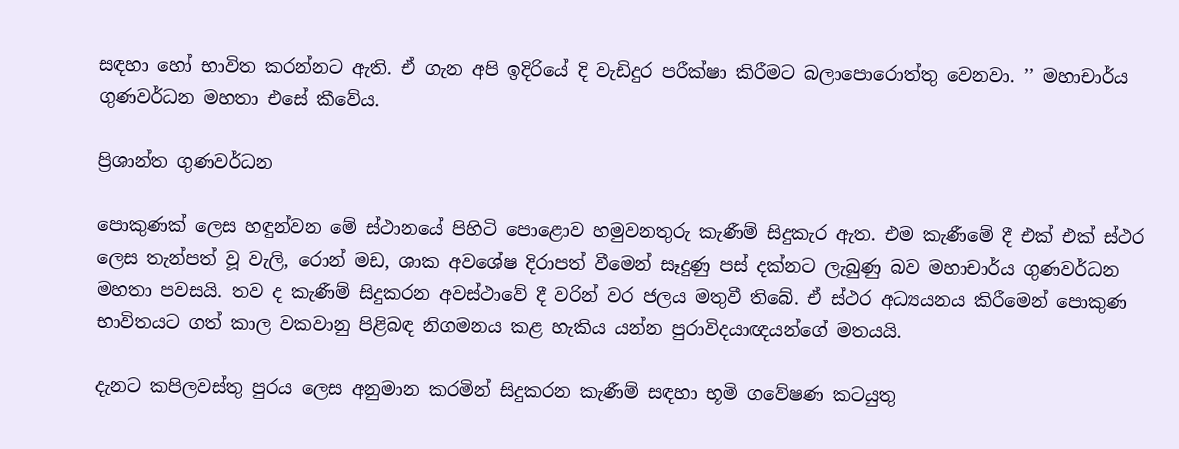සඳහා හෝ භාවිත කරන්නට ඇති. ඒ ගැන අපි ඉදිරියේ දි වැඩිදුර පරීක්ෂා කිරීමට බලාපොරොත්තු වෙනවා. ’’ මහාචාර්ය ගුණවර්ධන මහතා එසේ කීවේය.

ප්‍රිශාන්ත ගුණවර්ධන

පොකුණක් ලෙස හඳුන්වන මේ ස්ථානයේ පිහිටි පොළොව හමුවනතුරු කැණීම් සිදුකැර ඇත. එම කැණීමේ දී එක් එක් ස්ථර ලෙස තැන්පත් වූ වැලි, රොන් මඩ, ශාක අවශේෂ දිරාපත් වීමෙන් සෑදුණු පස් දක්නට ලැබුණු බව මහාචාර්ය ගුණවර්ධන මහතා පවසයි. තව ද කැණීම් සිදුකරන අවස්ථාවේ දී වරින් වර ජලය මතුවී තිබේ. ඒ ස්ථර අධ්‍යයනය කිරීමෙන් පොකුණ භාවිතයට ගත් කාල වකවානු පිළිබඳ නිගමනය කළ හැකිය යන්න පුරාවිදයාඥයන්ගේ මතයයි.

දැනට කපිලවස්තු පුරය ලෙස අනුමාන කරමින් සිදුකරන කැණීම් සඳහා භූමි ගවේෂණ කටයුතු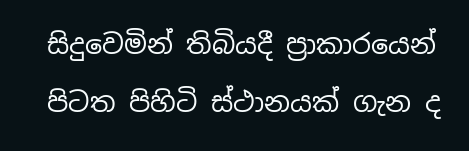සිදුවෙමින් තිබියදී ප්‍රාකාරයෙන් පිටත පිහිටි ස්ථානයක් ගැන ද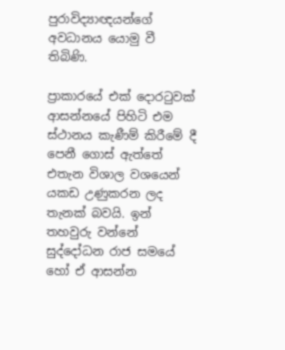පුරාවිද්‍යාඥයන්ගේ අවධානය යොමු වී තිබිණි.

ප්‍රාකාරයේ එක් දොරටුවක් ආසන්නයේ පිහිටි එම ස්ථානය කැණීම් කිරීමේ දී පෙනී ගොස් ඇත්තේ එතැන විශාල වශයෙන් යකඩ උණුකරන ලද තැනක් බවයි. ඉන් තහවුරු වන්නේ සුද්දෝධන රාජ සමයේ හෝ ඒ ආසන්න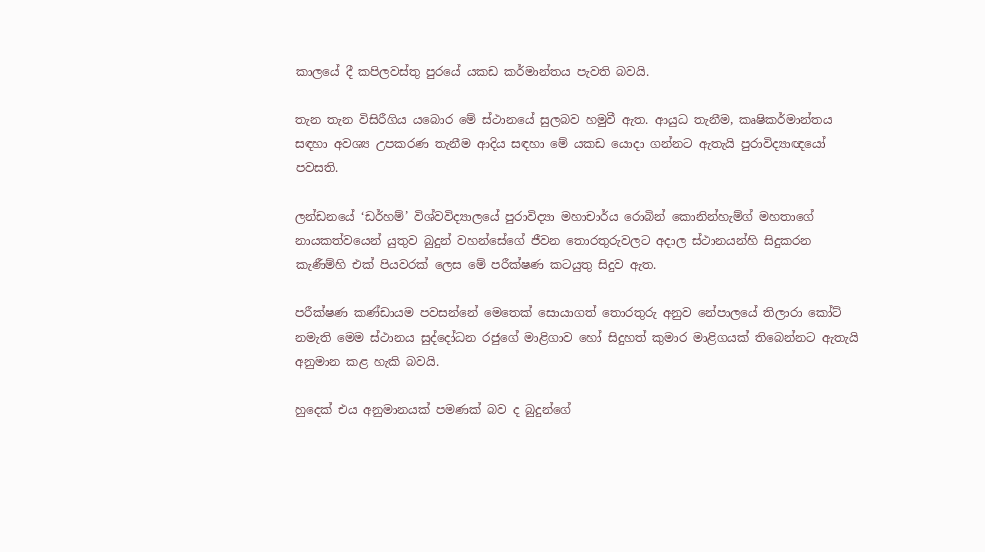කාලයේ දී කපිලවස්තු පුරයේ යකඩ කර්මාන්තය පැවති බවයි.

තැන තැන විසිරීගිය යබොර මේ ස්ථානයේ සුලබව හමුවී ඇත. ආයුධ තැනීම, කෘෂිකර්මාන්තය සඳහා අවශ්‍ය උපකරණ තැනීම ආදිය සඳහා මේ යකඩ යොදා ගන්නට ඇතැයි පුරාවිද්‍යාඥයෝ පවසති.

ලන්ඩනයේ ‘ඩර්හම්’ විශ්වවිද්‍යාලයේ පුරාවිද්‍යා මහාචාර්ය රොබින් කොනින්හැම්ග් මහතාගේ නායකත්වයෙන් යුතුව බුදුන් වහන්සේගේ ජීවන තොරතුරුවලට අදාල ස්ථානයන්හි සිදුකරන කැණීම්හි එක් පියවරක් ලෙස මේ පරීක්ෂණ කටයුතු සිදුව ඇත.

පරීක්ෂණ කණ්ඩායම පවසන්නේ මෙතෙක් සොයාගත් තොරතුරු අනුව නේපාලයේ තිලාරා කෝට් නමැති මෙම ස්ථානය සුද්දෝධන රජුගේ මාළිගාව හෝ සිදුහත් කුමාර මාළිගයක් තිබෙන්නට ඇතැයි අනුමාන කළ හැකි බවයි.

හුදෙක් එය අනුමානයක් පමණක් බව ද බුදුන්ගේ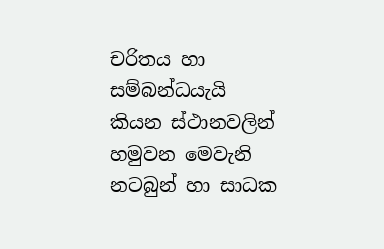චරිතය හා සම්බන්ධයැයි කියන ස්ථානවලින් හමුවන මෙවැනි නටබුන් හා සාධක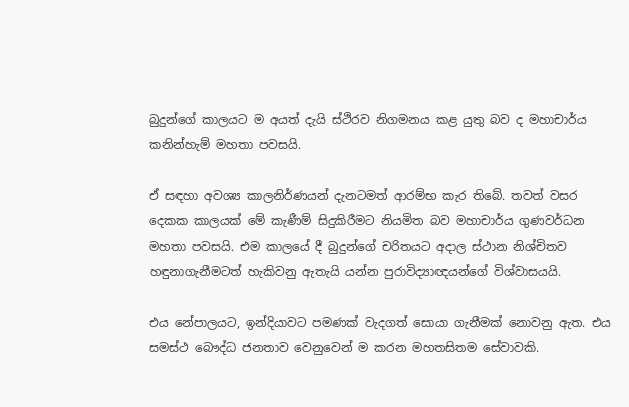බුදුන්ගේ කාලයට ම අයත් දැයි ස්ථිරව නිගමනය කළ යුතු බව ද මහාචාර්ය කනින්හැම් මහතා පවසයි.

ඒ සඳහා අවශ්‍ය කාලනිර්ණයන් දැනටමත් ආරම්භ කැර තිබේ. තවත් වසර දෙකක කාලයක් මේ කැණීම් සිදුකිරීමට නියමිත බව මහාචාර්ය ගුණවර්ධන මහතා පවසයි. එම කාලයේ දී බුදුන්ගේ චරිතයට අදාල ස්ථාන නිශ්චිතව හඳුනාගැනීමටත් හැකිවනු ඇතැයි යන්න පුරාවිද්‍යාඥයන්ගේ විශ්වාසයයි.

එය නේපාලයට, ඉන්දියාවට පමණක් වැදගත් සොයා ගැනීමක් නොවනු ඇත. එය සමස්ථ බෞද්ධ ජනතාව වෙනුවෙන් ම කරන මහතසිතම සේවාවකි.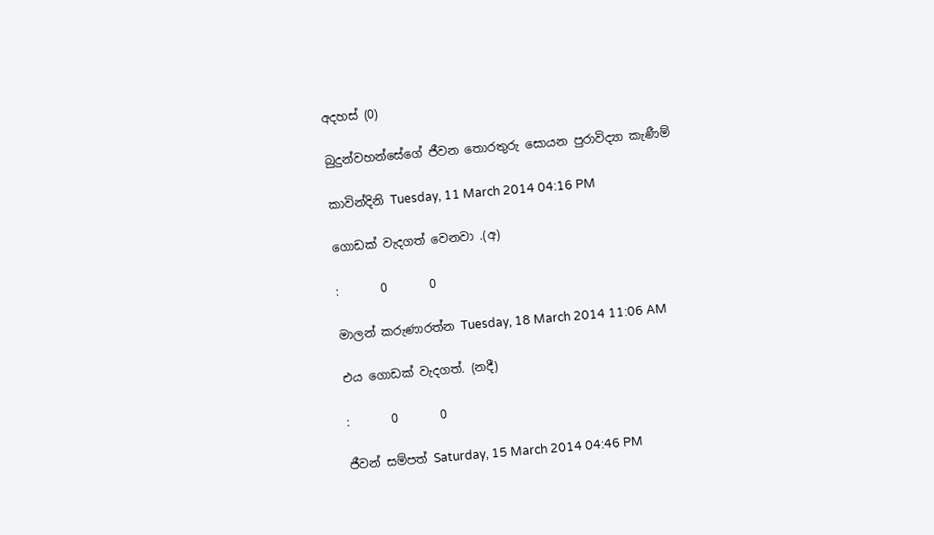අදහස් (0)

බුදුන්වහන්සේගේ ජීවන තොරතුරු සොයන පුරාවිද්‍යා කැණීම්

කාවින්දිනි Tuesday, 11 March 2014 04:16 PM

ගොඩක් වැදගත් වෙනවා .(අ)

:       0       0

මාලන් කරුණාරත්න Tuesday, 18 March 2014 11:06 AM

එය ගොඩක් වැදගත්. (නදී)

:       0       0

ජීවන් සම්පත් Saturday, 15 March 2014 04:46 PM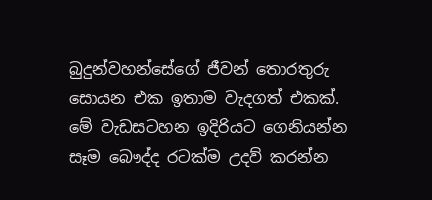බුදුන්වහන්සේගේ ජීවන් තොරතුරු සොයන එක ඉතාම වැදගත් එකක්. මේ වැඩසටහන ඉදිරියට ගෙනියන්න සෑම බෞද්ද රටක්ම උදව් කරන්න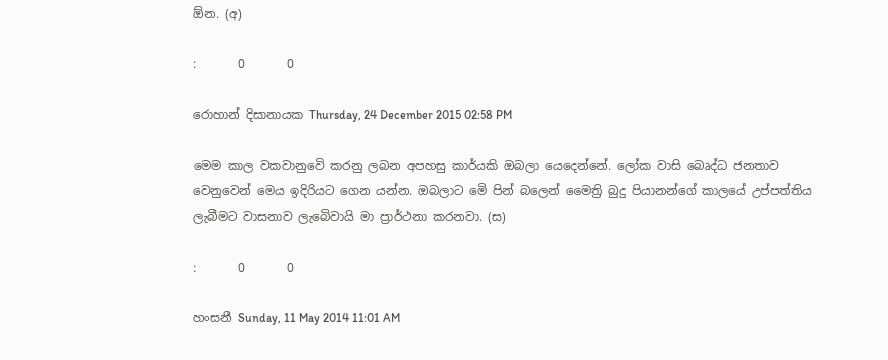ඕන. (අ)

:       0       0

රොහාන් දිසානායක Thursday, 24 December 2015 02:58 PM

මෙම කාල වකවානුවෙි කරනු ලබන අපහසු කාර්යකි ඔබලා යෙදෙන්නේ. ලෝක වාසි බෙෘද්ධ ජනතාව වෙනුවෙන් මෙය ඉදිරියට ගෙන යන්න. ඔබලාට මෙි පින් බලෙන් මෛත්‍රි බුදු පියානන්ගේ කාලයේ උප්පත්තිය ලැබීමට වාසනාව ලැබෙිවායි මා ප්‍රාර්ථනා කරනවා. (ස)

:       0       0

හංසනී Sunday, 11 May 2014 11:01 AM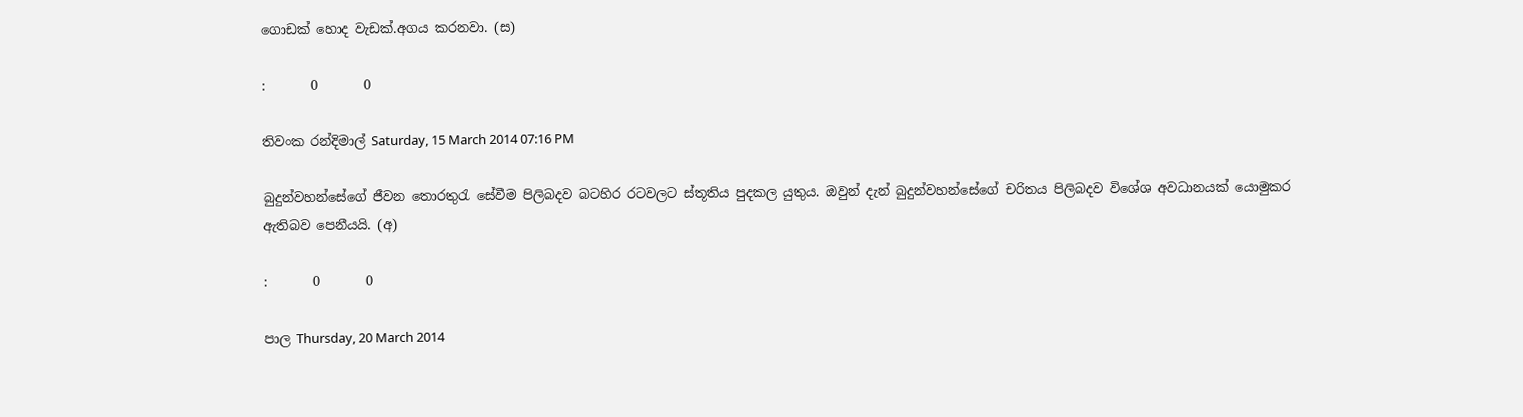ගොඩක් හොද වැඩක්.අගය කරනවා. (ස)

:       0       0

තිවංක රන්දිමාල් Saturday, 15 March 2014 07:16 PM

බුදුන්වහන්සේගේ ජීවන තොරතුරැ සේවීම පිලිබදව බටහිර රටවලට ස්තූතිය පුදකල යුතුය. ඔවුන් දැන් බුදුන්වහන්සේගේ චරිතය පිලිබදව විශේශ අවධානයක් යොමුකර ඇතිබව පෙනීයයි. (අ)

:       0       0

පාල Thursday, 20 March 2014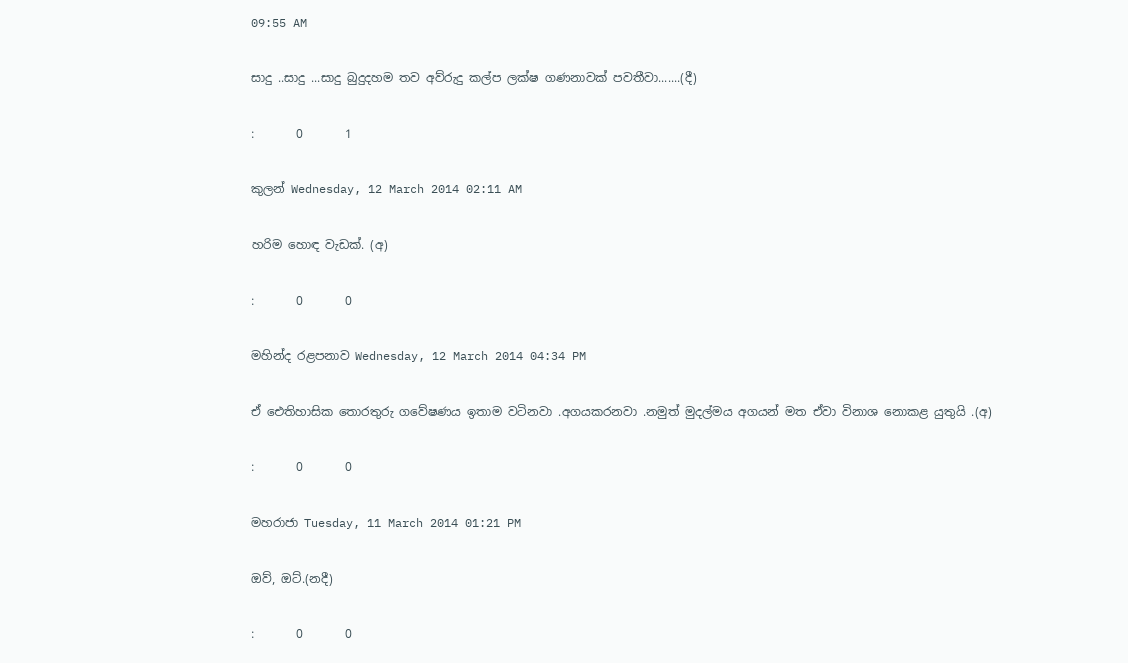09:55 AM

සාදු ..සාදු ...සාදු බුදුදහම තව අව්රුදු කල්ප ලක්ෂ ගණනාවක් පවතීවා.......(දී)

:       0       1

කුලන් Wednesday, 12 March 2014 02:11 AM

හරිම හොඳ වැඩක්. (අ)

:       0       0

මහින්ද රළපනාව Wednesday, 12 March 2014 04:34 PM

ඒ ඓතිහාසික තොරතුරු ගවේෂණය ඉතාම වටිනවා .අගයකරනවා .නමුත් මුදල්මය අගයන් මත ඒවා විනාශ නොකළ යුතුයි .(අ)

:       0       0

මහරාජා Tuesday, 11 March 2014 01:21 PM

ඔව්, ඔට්.(නදී)

:       0       0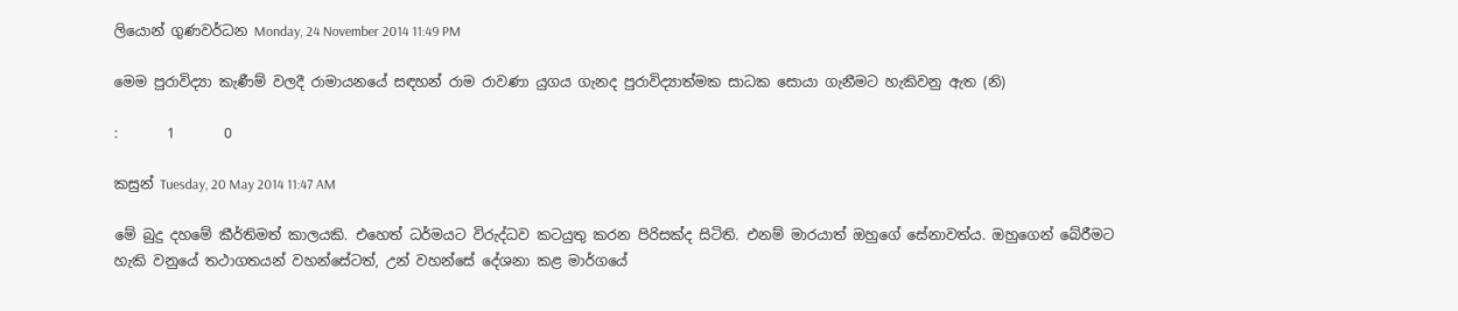ලියොන් ගුණවර්ධන Monday, 24 November 2014 11:49 PM

මෙම පුරාවිද්‍යා කැණීම් වලදී රාමායනයේ සඳහන් රාම රාවණා යුගය ගැනද පුරාවිද්‍යාත්මක සාධක සොයා ගැනීමට හැකිවනු ඇත (නි)

:       1       0

කසුන් Tuesday, 20 May 2014 11:47 AM

මේ බුදු දහමේ කීර්තිමත් කාලයකි. එහෙත් ධර්මයට විරුද්ධව කටයුතු කරන පිරිසක්ද සිටිති. එනම් මාරයාත් ඔහුගේ සේනාවත්ය. ඔහුගෙන් බේරීමට හැකි වනුයේ තථාගතයන් වහන්සේටත්, උන් වහන්සේ දේශනා කළ මාර්ගයේ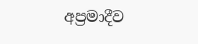අප්‍රමාදීව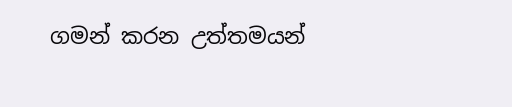ගමන් කරන උත්තමයන්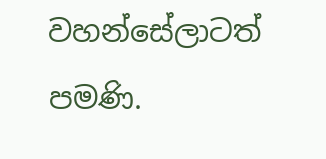වහන්සේලාටත් පමණි.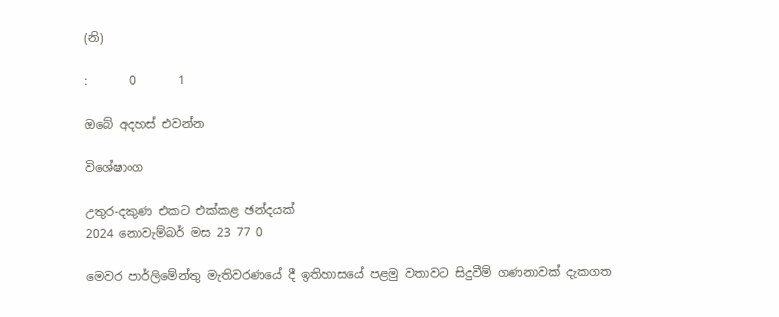(නි)

:       0       1

ඔබේ අදහස් එවන්න

විශේෂාංග

උතුර-දකුණ එකට එක්කළ ඡන්දයක්
2024 නොවැම්බර් මස 23 77 0

මෙවර පාර්ලිමේන්තු මැතිවරණයේ දී ඉතිහාසයේ පළමු වතාවට සිදුවීම් ගණනාවක් දැකගත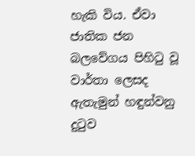හැකි විය. ඒවා ජාතික ජන බලවේගය පිහිටු වූ වාර්තා ලෙසද ඇතැමුන් හඳුන්වනු දුටුව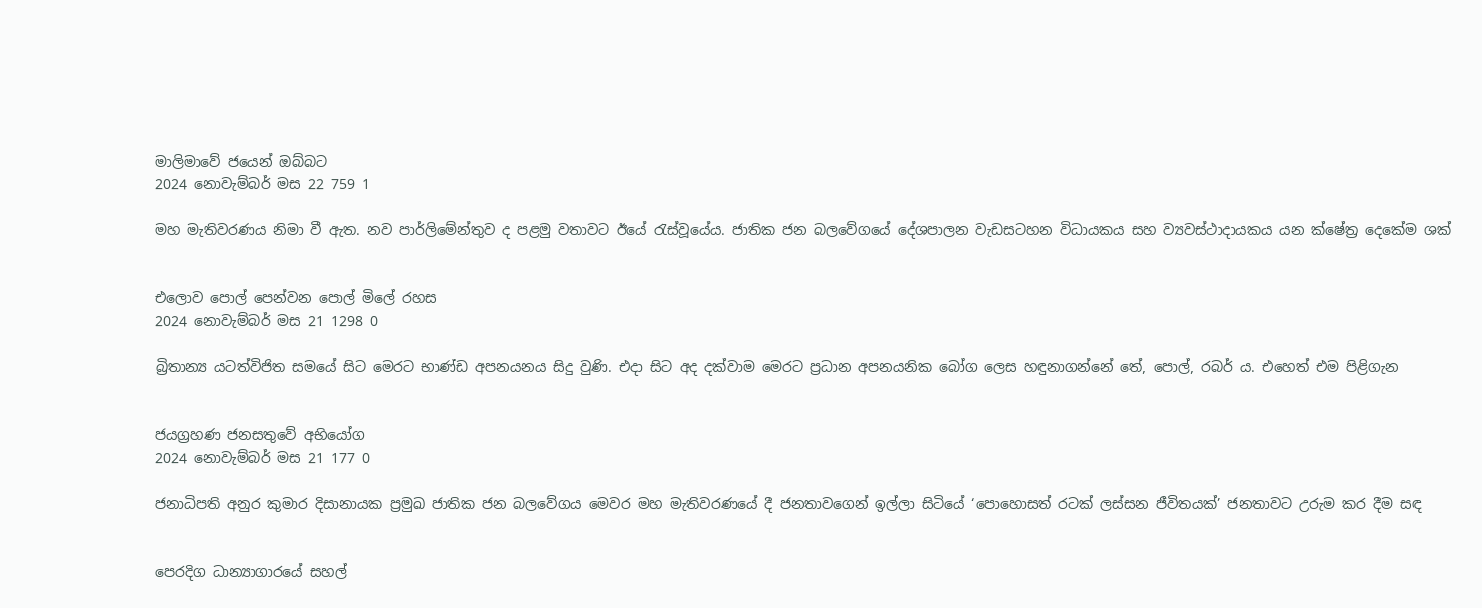මාලිමාවේ ජයෙන් ඔබ්බට
2024 නොවැම්බර් මස 22 759 1

මහ මැතිවරණය නිමා වී ඇත. නව පාර්ලිමේන්තුව ද පළමු වතාවට ඊයේ රැස්වූයේය. ජාතික ජන බලවේගයේ දේශපාලන වැඩසටහන විධායකය සහ ව්‍යවස්ථාදායකය යන ක්ෂේත්‍ර දෙකේම ශක්


එලොව පොල් පෙන්වන පොල් මිලේ රහස
2024 නොවැම්බර් මස 21 1298 0

බ්‍රිතාන්‍ය යටත්විජිත සමයේ සිට මෙරට භාණ්ඩ අපනයනය සිදු වුණි. එදා සිට අද දක්වාම මෙරට ප්‍රධාන අපනයනික බෝග ලෙස හඳුනාගන්නේ තේ, පොල්, රබර් ය. එහෙත් එම පිළිගැන


ජයග්‍රහණ ජනසතුවේ අභියෝග
2024 නොවැම්බර් මස 21 177 0

ජනාධිපති අනුර කුමාර දිසානායක ප්‍රමුඛ ජාතික ජන බලවේගය මෙවර මහ මැතිවරණයේ දී ජනතාවගෙන් ඉල්ලා සිටියේ ‘පොහොසත් රටක් ලස්සන ජීවිතයක්’ ජනතාවට උරුම කර දීම සඳ


පෙරදිග ධාන්‍යාගාරයේ සහල්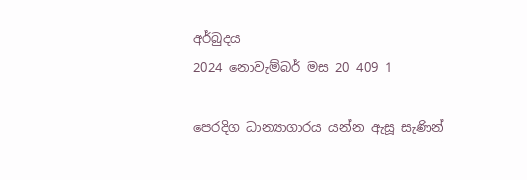අර්බුදය
2024 නොවැම්බර් මස 20 409 1

පෙරදිග ධාන්‍යාගාරය යන්න ඇසූ සැණින්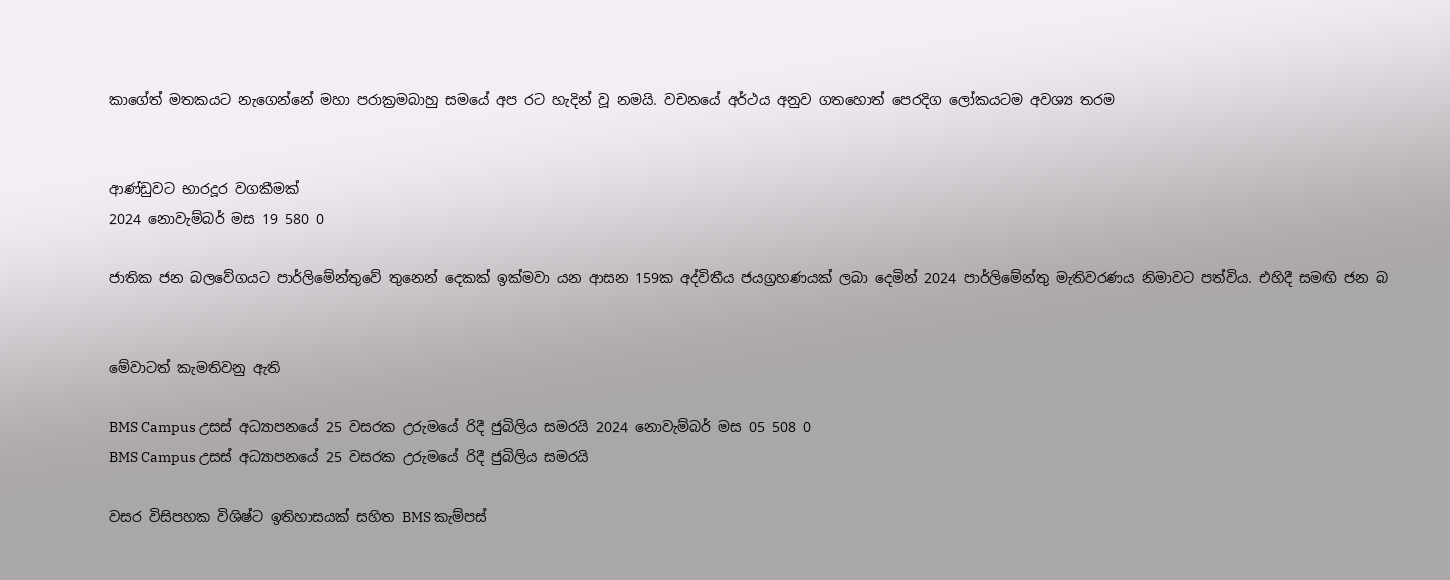කාගේත් මතකයට නැගෙන්නේ මහා පරාක්‍රමබාහු සමයේ අප රට හැදින් වූ නමයි. වචනයේ අර්ථය අනුව ගතහොත් පෙරදිග ලෝකයටම අවශ්‍ය තරම


ආණ්ඩුවට භාරදූර වගකීමක්
2024 නොවැම්බර් මස 19 580 0

ජාතික ජන බලවේගයට පාර්ලිමේන්තුවේ තුනෙන් දෙකක් ඉක්මවා යන ආසන 159ක අද්විතීය ජයග්‍රහණයක් ලබා දෙමින් 2024 පාර්ලිමේන්තු මැතිවරණය නිමාවට පත්විය. එහිදී සමඟි ජන බ


මේවාටත් කැමතිවනු ඇති

BMS Campus උසස් අධ්‍යාපනයේ 25 වසරක උරුමයේ රිදී ජුබිලිය සමරයි 2024 නොවැම්බර් මස 05 508 0
BMS Campus උසස් අධ්‍යාපනයේ 25 වසරක උරුමයේ රිදී ජුබිලිය සමරයි

වසර විසිපහක විශිෂ්ට ඉතිහාසයක් සහිත BMS කැම්පස්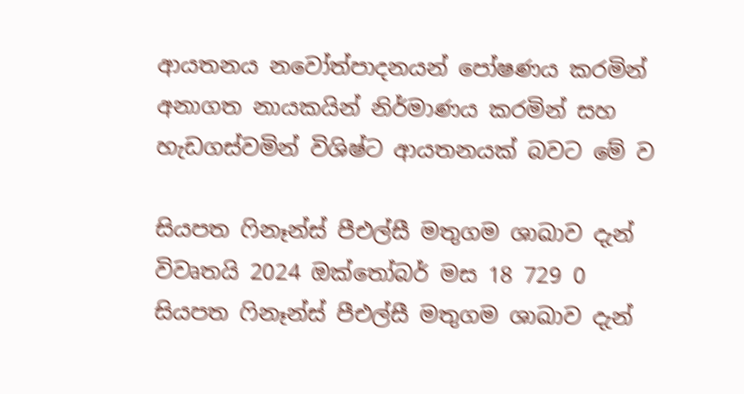ආයතනය නවෝත්පාදනයන් පෝෂණය කරමින් අනාගත නායකයින් නිර්මාණය කරමින් සහ හැඩගස්වමින් විශිෂ්ට ආයතනයක් බවට මේ ව

සියපත ෆිනෑන්ස් පීඑල්සී මතුගම ශාඛාව දැන් විවෘතයි 2024 ඔක්තෝබර් මස 18 729 0
සියපත ෆිනෑන්ස් පීඑල්සී මතුගම ශාඛාව දැන්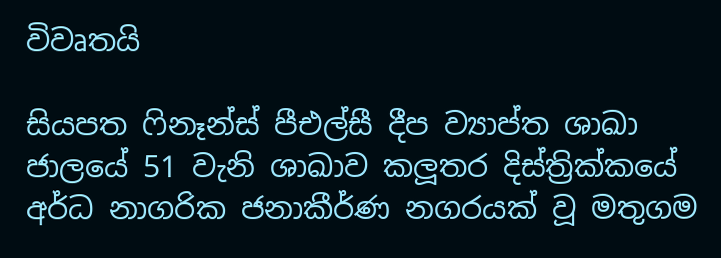විවෘතයි

සියපත ෆිනෑන්ස් පීඑල්සී දීප ව්‍යාප්ත ශාඛා ජාලයේ 51 වැනි ශාඛාව කලූතර දිස්ත්‍රික්කයේ අර්ධ නාගරික ජනාකීර්ණ නගරයක් වූ මතුගම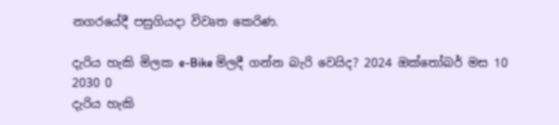නගරයේදී පසුගියදා විවෘත කෙරිණ.

දැරිය හැකි මිලක e-Bike මිලදී ගන්න බැරි වෙයිද? 2024 ඔක්තෝබර් මස 10 2030 0
දැරිය හැකි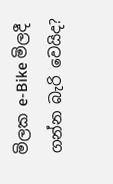මිලක e-Bike මිලදී ගන්න බැරි වෙයිද?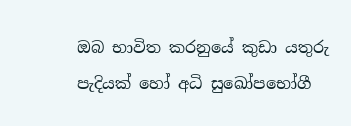ඔබ භාවිත කරනුයේ කුඩා යතුරු පැදියක් හෝ අධි සුඛෝපභෝගී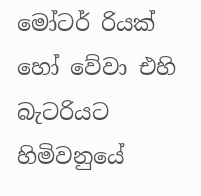මෝටර් රියක් හෝ වේවා එහි බැටරියට හිමිවනුයේ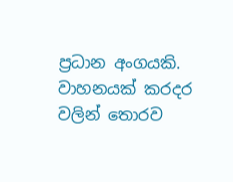ප්‍රධාන අංගයකි. වාහනයක් කරදර වලින් තොරව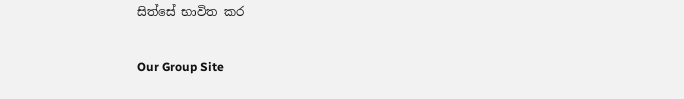සිත්සේ භාවිත කර

Our Group Site